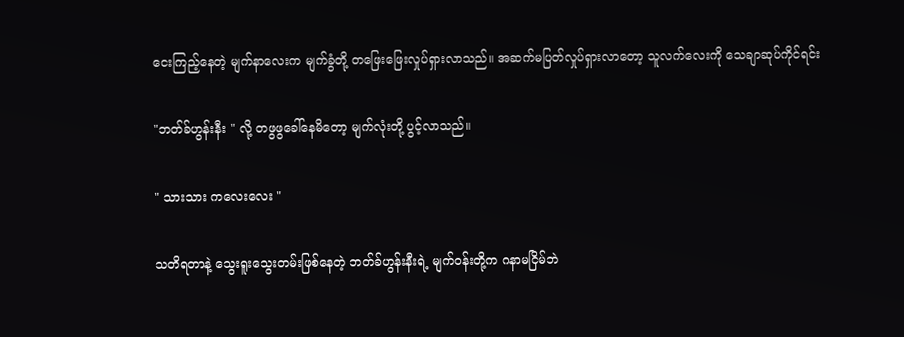ငေးကြည့်နေတဲ့ မျက်နာလေးက မျက်ခွံတို့ တဖြေးဖြေးလှုပ်ရှားလာသည်။ အဆက်မပြတ်လှုပ်ရှားလာတော့ သူလက်လေးကို သေချာဆုပ်ကိုင်ရင်း

"ဘတ်ခ်ဟွန်းနီး " လို့ တဖွဖွခေါ်နေမိတော့ မျက်လုံးတို့ ပွင့်လာသည်။

" သားသား ကလေးလေး "

သတိရတာနဲ့ သွေးရူးသွေးတမ်းဖြစ်နေတဲ့ ဘတ်ခ်ဟွန်းနီးရဲ့ မျက်ဝန်းတို့က ဂနာမငြိမ်ဘဲ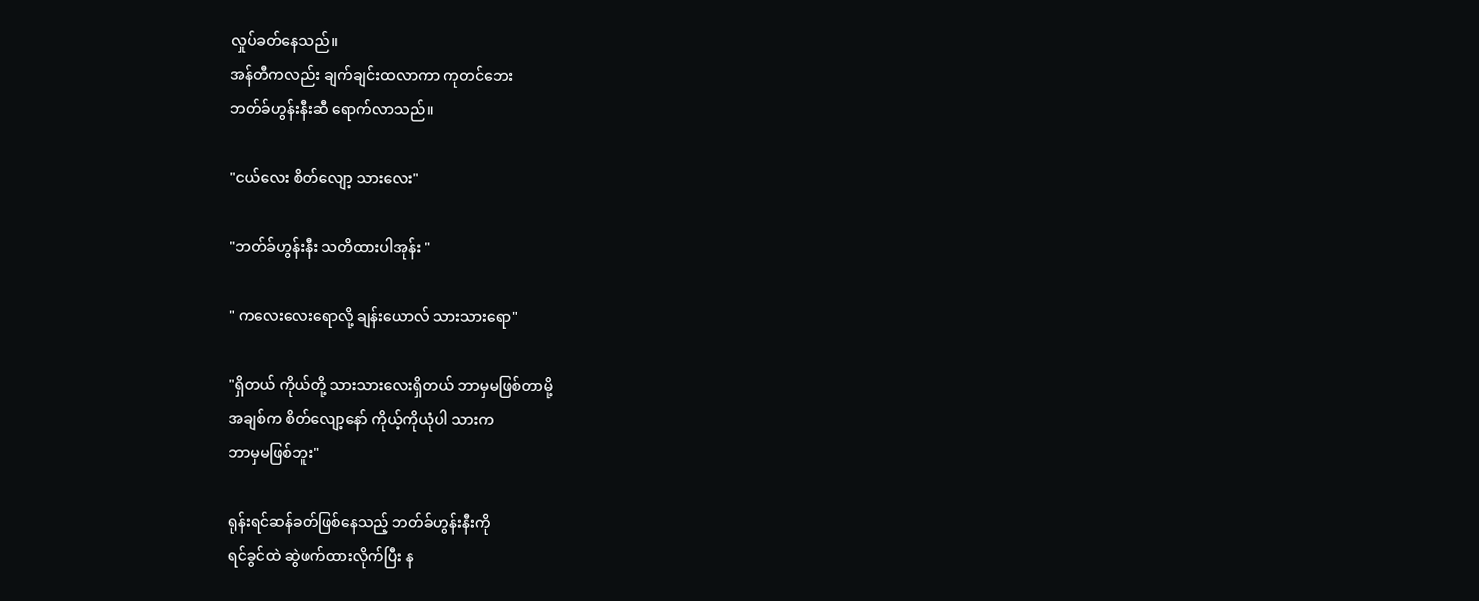လှုပ်ခတ်နေသည်။
အန်တီကလည်း ချက်ချင်းထလာကာ ကုတင်ဘေး
ဘတ်ခ်ဟွန်းနီးဆီ ရောက်လာသည်။

"ငယ်လေး စိတ်လျော့ သားလေး"

"ဘတ်ခ်ဟွန်းနီး သတိထားပါအုန်း "

" ကလေးလေးရောလို့ ချန်းယောလ် သားသားရော"

"ရှိတယ် ကိုယ်တို့ သားသားလေးရှိတယ် ဘာမှမဖြစ်တာမို့
အချစ်က စိတ်လျော့နော် ကိုယ့်ကိုယုံပါ သားက
ဘာမှမဖြစ်ဘူး"

ရုန်းရင်ဆန်ခတ်ဖြစ်နေသည့် ဘတ်ခ်ဟွန်းနီးကို
ရင်ခွင်ထဲ ဆွဲဖက်ထားလိုက်ပြီး န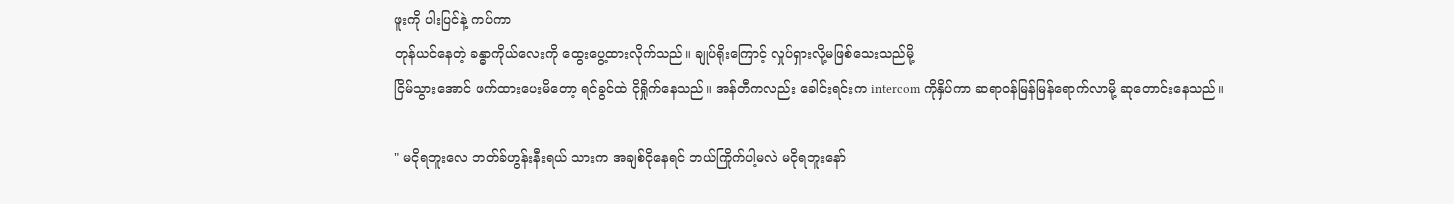ဖူးကို ပါးပြင်နဲ့ ကပ်ကာ
တုန်ယင်နေတဲ့ ခန္ဓာကိုယ်လေးကို ထွေးပွေ့ထားလိုက်သည်။ ချုပ်ရိုးကြောင့် လှုပ်ရှားလို့မဖြစ်သေးသည်မို့
ငြိမ်သွားအောင် ဖက်ထားပေးမိတော့ ရင်ခွင်ထဲ ငိုရှိုက်နေသည်။ အန်တီကလည်း ခေါင်းရင်းက intercom ကိုနှိပ်ကာ ဆရာဝန်မြန်မြန်ရောက်လာမို့ ဆုတောင်းနေသည်။

" မငိုရဘူးလေ ဘတ်ခ်ဟွန်းနီးရယ် သားက အချစ်ငိုနေရင် ဘယ်ကြိုက်ပါ့မလဲ မငိုရဘူးနော်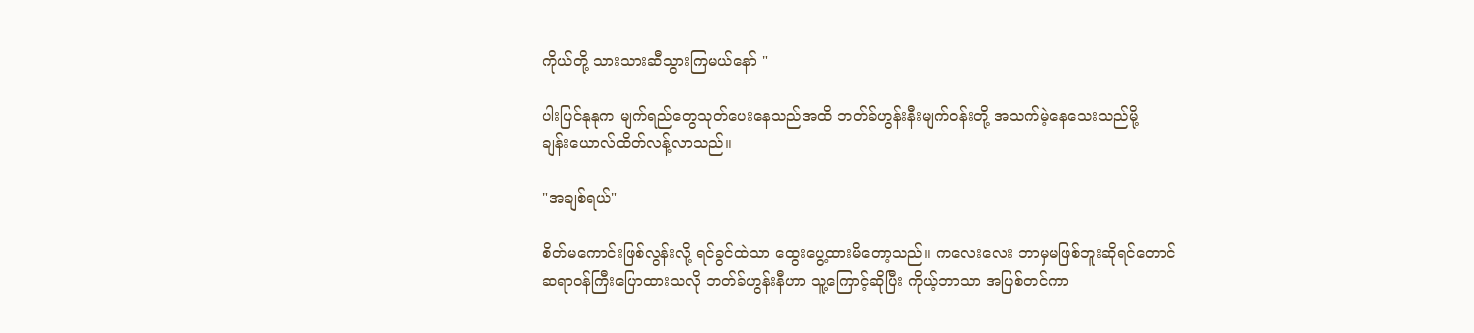ကိုယ်တို့ သားသားဆီသွားကြမယ်နော် "

ပါးပြင်နုနုက မျက်ရည်တွေသုတ်ပေးနေသည်အထိ ဘတ်ခ်ဟွန်းနီးမျက်ဝန်းတို့ အသက်မဲ့နေသေးသည်မို့
ချန်းယောလ်ထိတ်လန့်လာသည်။

"အချစ်ရယ်"

စိတ်မကောင်းဖြစ်လွန်းလို့ ရင်ခွင်ထဲသာ ထွေးပွေ့ထားမိတော့သည်။ ကလေးလေး ဘာမှမဖြစ်ဘူးဆိုရင်တောင်
ဆရာဝန်ကြီးပြောထားသလို ဘတ်ခ်ဟွန်းနီဟာ သူ့ကြောင့်ဆိုပြီး ကိုယ့်ဘာသာ အပြစ်တင်ကာ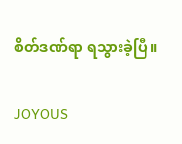စိတ်ဒဏ်ရာ ရသွားခဲ့ပြီ။

JOYOUS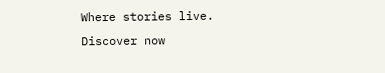Where stories live. Discover now